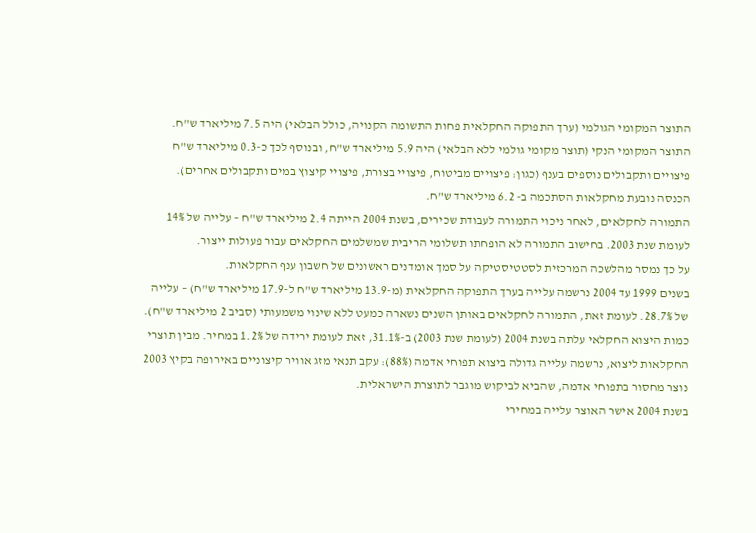התוצר המקומי הגולמי (ערך התפוקה החקלאית פחות התשומה הקנויה, כולל הבלאי) היה 7.5 מיליארד ש"ח. התוצר המקומי הנקי (תוצר מקומי גולמי ללא הבלאי) היה 5.9 מיליארד ש"ח, ובנוסף לכך כ-0.3 מיליארד ש"ח פיצויים ותקבולים נוספים בענף (כגון: פיצויים מביטוח, פיצויי בצורת, פיצויי קיצוץ במים ותקבולים אחרים). הכנסה נובעת מחקלאות הסתכמה ב- 6.2 מיליארד ש"ח.
התמורה לחקלאים, לאחר ניכוי התמורה לעבודת שכירים, בשנת 2004 הייתה 2.4 מיליארד ש"ח – עלייה של 14% לעומת שנת 2003. בחישוב התמורה לא הופחתו תשלומי הריבית שמשלמים החקלאים עבור פעולות ייצור.
על כך נמסר מהלשכה המרכזית לסטטיסטיקה על סמך אומדנים ראשונים של חשבון ענף החקלאות.
בשנים 1999 עד 2004 נרשמה עלייה בערך התפוקה החקלאית (מ-13.9 מיליארד ש"ח ל-17.9 מיליארד ש"ח) – עלייה של 28.7%. לעומת זאת, התמורה לחקלאים באותן השנים נשארה כמעט ללא שינוי משמעותי (סביב 2 מיליארד ש"ח).
כמות היצוא החקלאי עלתה בשנת 2004 (לעומת שנת 2003) ב-31.1%, זאת לעומת ירידה של 1.2% במחיר. מבין תוצרי החקלאות ליצוא, נרשמה עלייה גדולה ביצוא תפוחי אדמה (88%): עקב תנאי מזג אוויר קיצוניים באירופה בקיץ 2003 נוצר מחסור בתפוחי אדמה, שהביא לביקוש מוגבר לתוצרת הישראלית.
בשנת 2004 אישר האוצר עלייה במחירי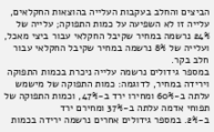הביצים והחלב בעקבות העלייה בהוצאות החקלאים, עלייה זו לא השפיעה על כמות התפוקה; עלייה של 24% נרשמה במחיר שקיבל החקלאי עבור ביצי מאכל, ועלייה של 8% נרשמה במחיר שקיבל החקלאי עבור חלב בקר.
במספר גידולים נרשמה עלייה ניכרת בכמות התפוקה וירידה במחיר, לדוגמה: כמות התפוקה של מישמש עלתה ב-60% ומחירו ירד ב-47%, וכמות התפוקה של תפוחי אדמה עלתה ב-37% ומחירם ירד
ב-2%. במספר גידולים אחרים נרשמה ירידה בכמות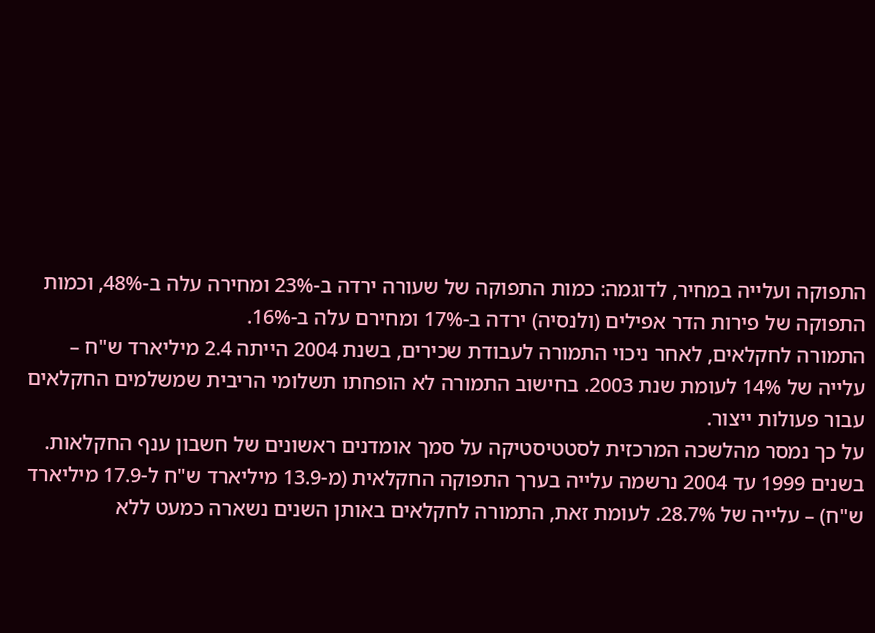התפוקה ועלייה במחיר, לדוגמה: כמות התפוקה של שעורה ירדה ב-23% ומחירה עלה ב-48%, וכמות התפוקה של פירות הדר אפילים (ולנסיה) ירדה ב-17% ומחירם עלה ב-16%.
התמורה לחקלאים, לאחר ניכוי התמורה לעבודת שכירים, בשנת 2004 הייתה 2.4 מיליארד ש"ח – עלייה של 14% לעומת שנת 2003. בחישוב התמורה לא הופחתו תשלומי הריבית שמשלמים החקלאים עבור פעולות ייצור.
על כך נמסר מהלשכה המרכזית לסטטיסטיקה על סמך אומדנים ראשונים של חשבון ענף החקלאות.
בשנים 1999 עד 2004 נרשמה עלייה בערך התפוקה החקלאית (מ-13.9 מיליארד ש"ח ל-17.9 מיליארד ש"ח) – עלייה של 28.7%. לעומת זאת, התמורה לחקלאים באותן השנים נשארה כמעט ללא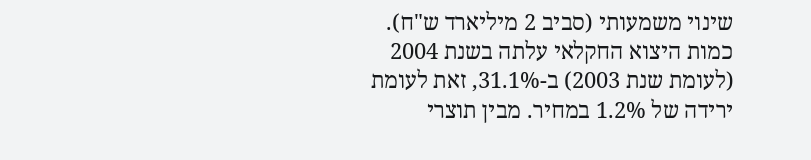שינוי משמעותי (סביב 2 מיליארד ש"ח).
כמות היצוא החקלאי עלתה בשנת 2004 (לעומת שנת 2003) ב-31.1%, זאת לעומת ירידה של 1.2% במחיר. מבין תוצרי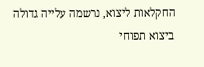החקלאות ליצוא, נרשמה עלייה גדולה ביצוא תפוחי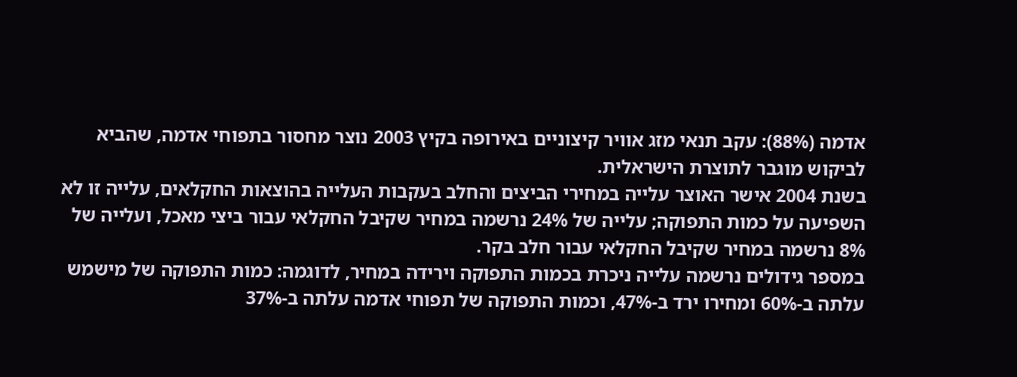אדמה (88%): עקב תנאי מזג אוויר קיצוניים באירופה בקיץ 2003 נוצר מחסור בתפוחי אדמה, שהביא לביקוש מוגבר לתוצרת הישראלית.
בשנת 2004 אישר האוצר עלייה במחירי הביצים והחלב בעקבות העלייה בהוצאות החקלאים, עלייה זו לא השפיעה על כמות התפוקה; עלייה של 24% נרשמה במחיר שקיבל החקלאי עבור ביצי מאכל, ועלייה של 8% נרשמה במחיר שקיבל החקלאי עבור חלב בקר.
במספר גידולים נרשמה עלייה ניכרת בכמות התפוקה וירידה במחיר, לדוגמה: כמות התפוקה של מישמש עלתה ב-60% ומחירו ירד ב-47%, וכמות התפוקה של תפוחי אדמה עלתה ב-37%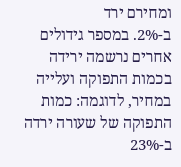ומחירם ירד
ב-2%. במספר גידולים אחרים נרשמה ירידה בכמות התפוקה ועלייה במחיר, לדוגמה: כמות התפוקה של שעורה ירדה ב-23%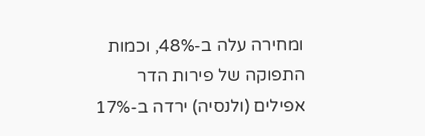ומחירה עלה ב-48%, וכמות התפוקה של פירות הדר אפילים (ולנסיה) ירדה ב-17%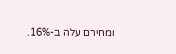ומחירם עלה ב-16%.